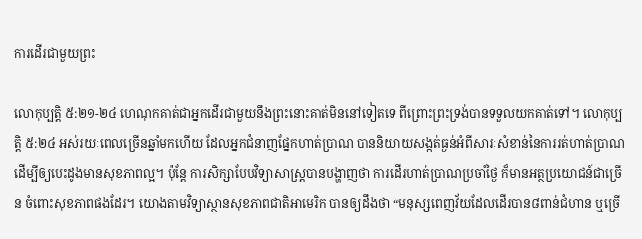ការដើរជាមួយព្រះ

លោកុប្បត្តិ ៥:២១-២៤ ហេណុកគាត់ជាអ្នកដើរជាមួយនឹងព្រះនោះគាត់មិននៅទៀតទេ ពីព្រោះព្រះទ្រង់បានទទួលយកគាត់ទៅ។ លោកុប្បត្តិ ៥:២៤ អស់រយៈពេលច្រើនឆ្នាំមកហើយ ដែលអ្នកជំនាញផ្នែកហាត់ប្រាណ បាននិយាយសង្កត់ធ្ងន់អំពីសារៈសំខាន់នៃការរត់ហាត់ប្រាណ ដើម្បីឲ្យបេះដូងមានសុខភាពល្អ។ ប៉ុន្តែ ការសិក្សាបែបវិទ្យាសាស្ត្របានបង្ហាញថា ការដើរហាត់ប្រាណប្រចាំថ្ងៃ ក៏មានអត្ថប្រយោជន៍ជាច្រើន ចំពោះសុខភាពផងដែរ។ យោងតាមវិទ្យាស្ថានសុខភាពជាតិអាមេរិក បានឲ្យដឹងថា “មនុស្សពេញវ័យដែលដើរបាន៨ពាន់ជំហាន ឬច្រើ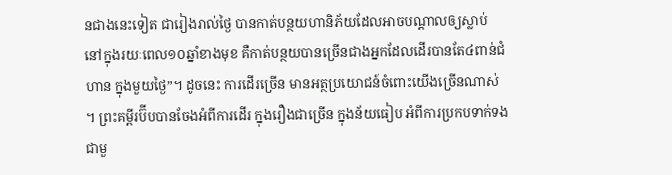នជាងនេះទៀត ជារៀងរាល់ថ្ងៃ បានកាត់បន្ថយហានិភ័យដែលអាចបណ្តាលឲ្យស្លាប់ នៅក្នុងរយៈពេល១០ឆ្នាំខាងមុខ គឺកាត់បន្ថយបានច្រើនជាងអ្នកដែលដើរបានតែ៤ពាន់ជំហាន ក្នុងមួយថ្ងៃ”។ ដូចនេះ ការដើរច្រើន មានអត្ថប្រយោជន៍ចំពោះយើងច្រើនណាស់។ ព្រះគម្ពីរប៊ីបបានចែងអំពីការដើរ ក្នុងរឿងជាច្រើន ក្នុងន័យធៀប អំពីការប្រកបទាក់ទងជាមួ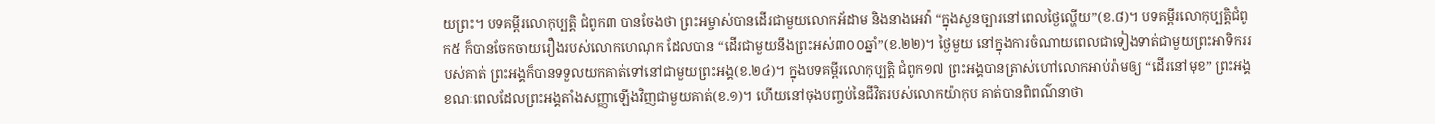យព្រះ។ បទគម្ពីរលោកុប្បត្តិ ជំពូក៣ បានចែងថា ព្រះអម្ចាស់បានដើរជាមួយលោកអ័ដាម និងនាងអេវ៉ា “ក្នុងសួនច្បារនៅពេលថ្ងៃល្ហើយ”(ខ.៨)។ បទគម្ពីរលោកុប្បត្តិជំពូក៥ ក៏បានចែកចាយរឿងរបស់លោកហេណុក ដែលបាន “ដើរជាមួយនឹងព្រះអស់៣០០ឆ្នាំ”(ខ.២២)។ ថ្ងៃមួយ នៅក្នុងការចំណាយពេលជាទៀងទាត់ជាមួយព្រះអាទិកររបស់គាត់ ព្រះអង្គក៏បានទទួលយកគាត់ទៅនៅជាមួយព្រះអង្គ(ខ.២៤)។ ក្នុងបទគម្ពីរលោកុប្បត្តិ ជំពូក១៧ ព្រះអង្គបានត្រាស់ហៅលោកអាប់រ៉ាមឲ្យ “ដើរនៅមុខ” ព្រះអង្គ ខណៈពេលដែលព្រះអង្គតាំងសញ្ញាឡើងវិញជាមួយគាត់(ខ.១)។ ហើយនៅចុងបញ្ចប់នៃជីវិតរបស់លោកយ៉ាកុប គាត់បានពិពណ៌នាថា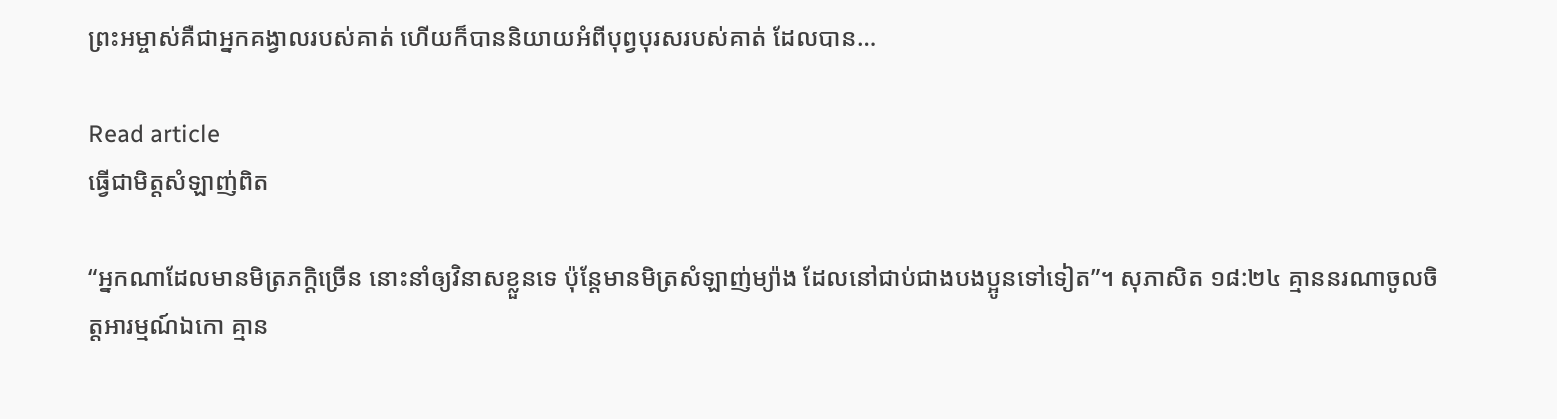ព្រះអម្ចាស់គឺជាអ្នកគង្វាលរបស់គាត់ ហើយក៏បាននិយាយអំពីបុព្វបុរសរបស់គាត់ ដែលបាន…

Read article
ធ្វើជាមិត្តសំឡាញ់ពិត

“អ្នកណាដែលមានមិត្រភក្តិច្រើន នោះនាំឲ្យវិនាសខ្លួនទេ ប៉ុន្តែមានមិត្រសំឡាញ់ម្យ៉ាង ដែលនៅជាប់ជាងបងប្អូនទៅទៀត”។ សុភាសិត ១៨:២៤ គ្មាននរណាចូលចិត្តអារម្មណ៍ឯកោ គ្មាន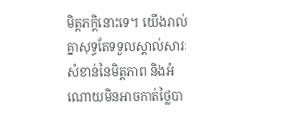មិត្តភក្តិនោះទេ។ យើងរាល់គ្នាសុទ្ធតែទទួលស្គាល់សារៈសំខាន់នៃមិត្តភាព និងអំណោយមិនអាចកាត់ថ្លៃបា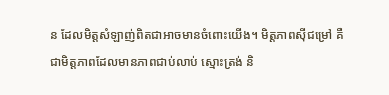ន ដែលមិត្តសំឡាញ់ពិតជាអាចមានចំពោះយើង។ មិត្តភាពស៊ីជម្រៅ គឺជាមិត្តភាពដែលមានភាពជាប់លាប់ ស្មោះត្រង់ និ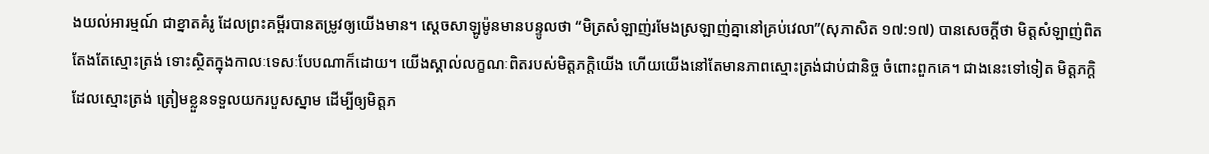ងយល់អារម្មណ៍ ជាខ្នាតគំរូ ដែលព្រះគម្ពីរបានតម្រូវឲ្យយើងមាន។ ស្តេចសាឡូម៉ូនមានបន្ទូលថា “មិត្រសំឡាញ់រមែងស្រឡាញ់គ្នានៅគ្រប់វេលា”(សុភាសិត ១៧:១៧) បានសេចក្តីថា មិត្តសំឡាញ់ពិតតែងតែស្មោះត្រង់ ទោះស្ថិតក្នុងកាលៈទេសៈបែបណាក៏ដោយ។ យើងស្គាល់លក្ខណៈពិតរបស់មិត្តភក្តិយើង ហើយយើងនៅតែមានភាពស្មោះត្រង់ជាប់ជានិច្ច ចំពោះពួកគេ។ ជាងនេះទៅទៀត មិត្តភក្តិដែលស្មោះត្រង់ ត្រៀមខ្លួនទទួលយករបួសស្នាម ដើម្បីឲ្យមិត្តភ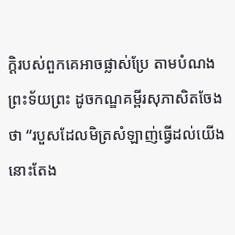ក្តិរបស់ពួកគេអាចផ្លាស់ប្រែ តាមបំណងព្រះទ័យព្រះ ដូចកណ្ឌគម្ពីរសុភាសិតចែងថា “របួសដែលមិត្រសំឡាញ់ធ្វើដល់យើង នោះតែង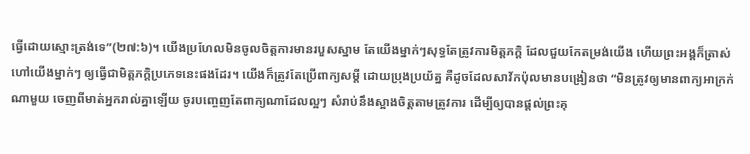ធ្វើដោយស្មោះត្រង់ទេ”(២៧:៦)។ យើងប្រហែលមិនចូលចិត្តការមានរបួសស្នាម តែយើងម្នាក់ៗសុទ្ធតែត្រូវការមិត្តភក្តិ ដែលជួយកែតម្រង់យើង ហើយព្រះអង្គក៏ត្រាស់ហៅយើងម្នាក់ៗ ឲ្យធ្វើជាមិត្តភក្តិប្រភេទនេះផងដែរ។ យើងក៏ត្រូវតែប្រើពាក្យសម្តី ដោយប្រុងប្រយ័ត្ន គឺដូចដែលសាវ័កប៉ុលមានបង្រៀនថា “មិនត្រូវឲ្យមានពាក្យអាក្រក់ណាមួយ ចេញពីមាត់អ្នករាល់គ្នាឡើយ ចូរបញ្ចេញតែពាក្យណាដែលល្អៗ សំរាប់នឹងស្អាងចិត្តតាមត្រូវការ ដើម្បីឲ្យបានផ្តល់ព្រះគុ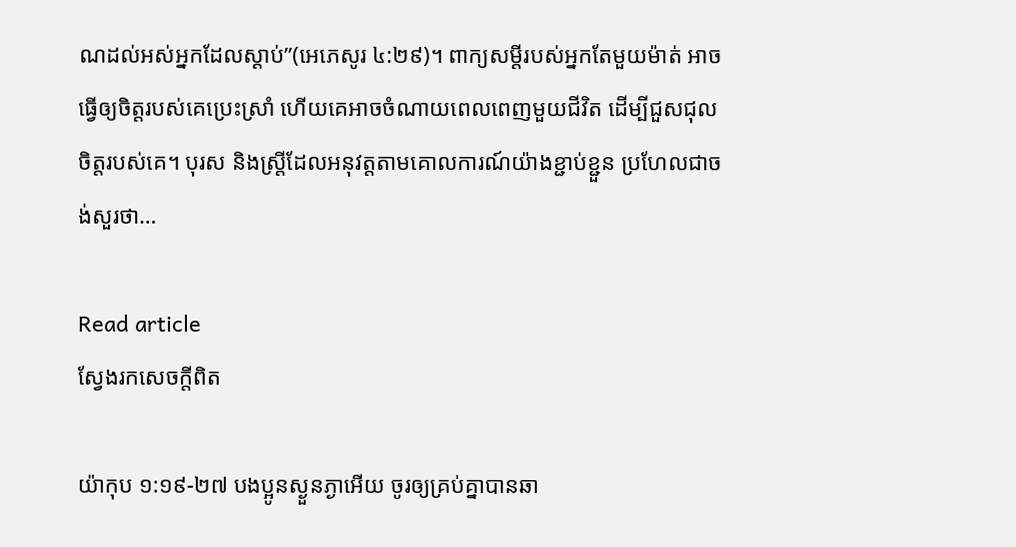ណដល់អស់អ្នកដែលស្តាប់”(អេភេសូរ ៤:២៩)។ ពាក្យសម្តីរបស់អ្នកតែមួយម៉ាត់ អាចធ្វើឲ្យចិត្តរបស់គេប្រេះស្រាំ ហើយគេអាចចំណាយពេលពេញមួយជីវិត ដើម្បីជួសជុលចិត្តរបស់គេ។ បុរស និងស្ត្រីដែលអនុវត្តតាមគោលការណ៍យ៉ាងខ្ជាប់ខ្ជួន ប្រហែលជាចង់សួរថា…

Read article
ស្វែងរកសេចក្តីពិត

យ៉ាកុប ១:១៩-២៧ បងប្អូនស្ងួនភ្ងាអើយ ចូរឲ្យគ្រប់គ្នាបានឆា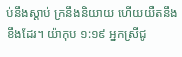ប់នឹងស្តាប់ ក្រនឹងនិយាយ ហើយយឺតនឹងខឹងដែរ។ យ៉ាកុប ១:១៩ អ្នកស្រីជូ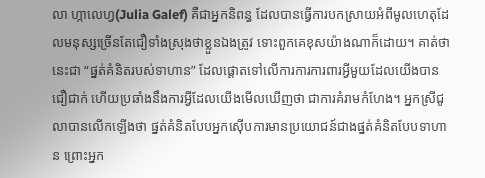លា ហ្កាលេហ្វ(Julia Galef) គឺជាអ្នកនិពន្ធ ដែលបានធ្វើការបកស្រាយអំពីមូលហេតុដែលមនុស្សច្រើនតែជឿទាំងស្រុងថាខ្លួនឯងត្រូវ ទោះពួកគេខុសយ៉ាងណាក៏ដោយ។ គាត់ថា នេះជា “ផ្នត់គំនិតរបស់ទាហាន” ដែលផ្តោតទៅលើការការការពារអ្វីមួយដែលយើងបានជឿជាក់ ហើយប្រឆាំងនឹងការអ្វីដែលយើងមើលឃើញថា ជាការគំរាមកំហែង។ អ្នកស្រីជូលាបានលើកឡើងថា ផ្នត់គំនិតបែបអ្នកស៊ើបការមានប្រយោជន៍ជាងផ្នត់គំនិតបែបទាហាន ព្រោះអ្នក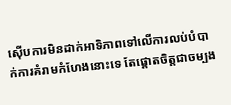ស៊ើបការមិនដាក់អាទិភាពទៅលើការលប់បំបាក់ការគំរាមកំហែងនោះទេ តែផ្តោតចិត្តជាចម្បង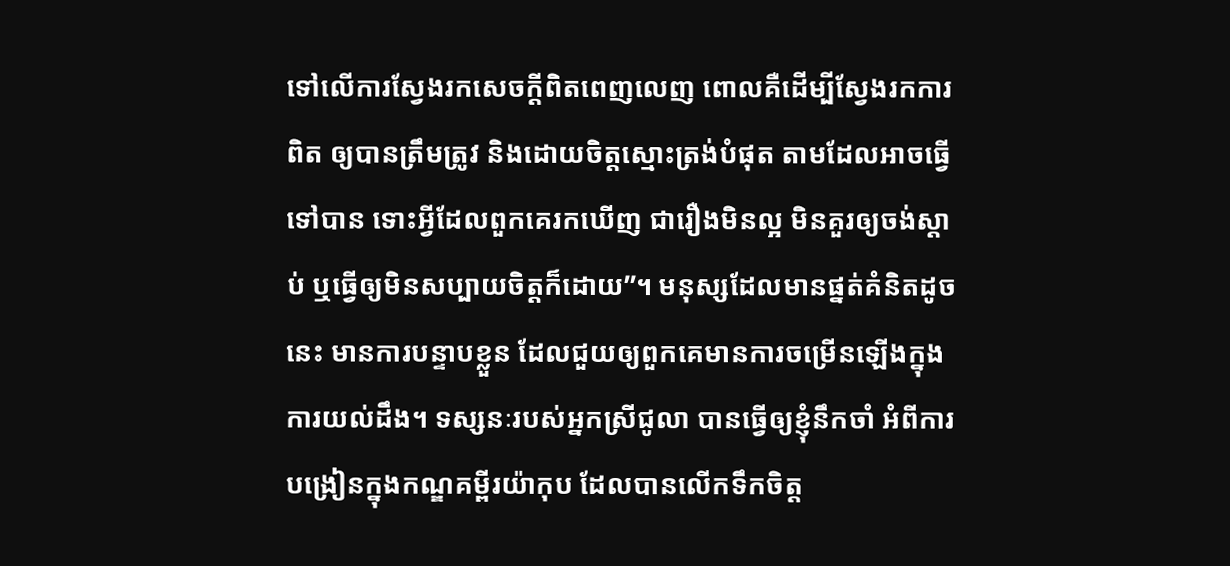ទៅលើការស្វែងរកសេចក្តីពិតពេញលេញ ពោលគឺដើម្បីស្វែងរកការពិត ឲ្យបានត្រឹមត្រូវ និងដោយចិត្តស្មោះត្រង់បំផុត តាមដែលអាចធ្វើទៅបាន ទោះអ្វីដែលពួកគេរកឃើញ ជារឿងមិនល្អ មិនគួរឲ្យចង់ស្តាប់ ឬធ្វើឲ្យមិនសប្បាយចិត្តក៏ដោយ”។ មនុស្សដែលមានផ្នត់គំនិតដូចនេះ មានការបន្ទាបខ្លួន ដែលជួយឲ្យពួកគេមានការចម្រើនឡើងក្នុងការយល់ដឹង។ ទស្សនៈរបស់អ្នកស្រីជូលា បានធ្វើឲ្យខ្ញុំនឹកចាំ អំពីការបង្រៀនក្នុងកណ្ឌគម្ពីរយ៉ាកុប ដែលបានលើកទឹកចិត្ត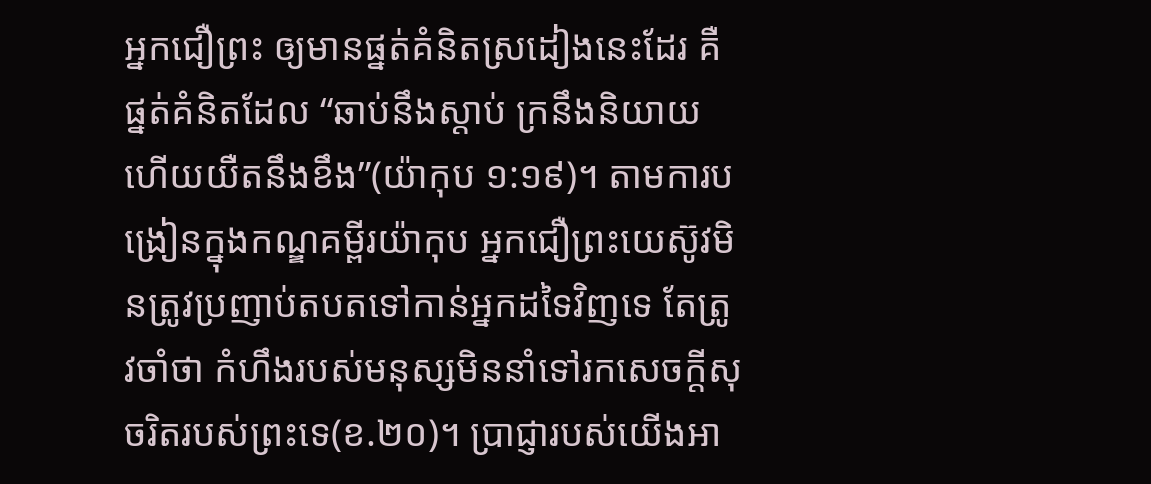អ្នកជឿព្រះ ឲ្យមានផ្នត់គំនិតស្រដៀងនេះដែរ គឺផ្នត់គំនិតដែល “ឆាប់នឹងស្តាប់ ក្រនឹងនិយាយ ហើយយឺតនឹងខឹង”(យ៉ាកុប ១:១៩)។ តាមការបង្រៀនក្នុងកណ្ឌគម្ពីរយ៉ាកុប អ្នកជឿព្រះយេស៊ូវមិនត្រូវប្រញាប់តបតទៅកាន់អ្នកដទៃវិញទេ តែត្រូវចាំថា កំហឹងរបស់មនុស្សមិននាំទៅរកសេចក្តីសុចរិតរបស់ព្រះទេ(ខ.២០)។ ប្រាជ្ញារបស់យើងអា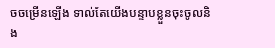ចចម្រើនឡើង ទាល់តែយើងបន្ទាបខ្លួនចុះចូលនិង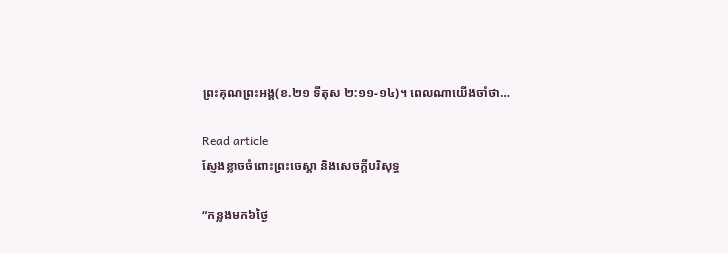ព្រះគុណព្រះអង្គ(ខ.២១ ទីតុស ២:១១-១៤)។ ពេលណាយើងចាំថា…

Read article
ស្ញែងខ្លាចចំពោះព្រះចេស្តា និងសេចក្តីបរិសុទ្ធ

“កន្លងមក៦ថ្ងៃ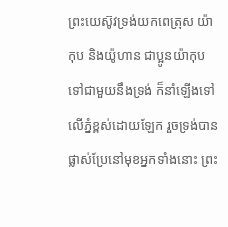ព្រះយេស៊ូវទ្រង់យកពេត្រុស យ៉ាកុប និងយ៉ូហាន ជាប្អូនយ៉ាកុប ទៅជាមួយនឹងទ្រង់ ក៏នាំឡើងទៅលើភ្នំខ្ពស់ដោយឡែក រួចទ្រង់បានផ្លាស់ប្រែនៅមុខអ្នកទាំងនោះ ព្រះ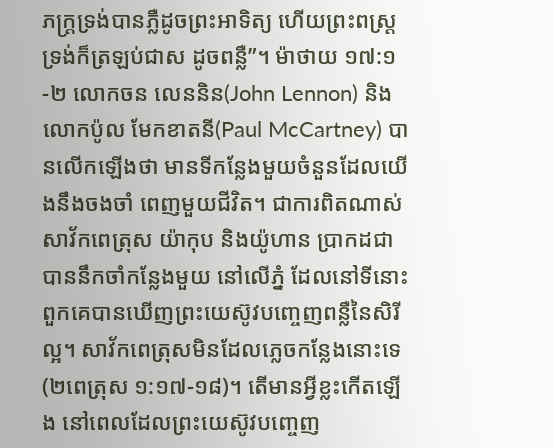ភក្ត្រទ្រង់បានភ្លឺដូចព្រះអាទិត្យ ហើយព្រះពស្ត្រទ្រង់ក៏ត្រឡប់ជាស ដូចពន្លឺ”។ ម៉ាថាយ ១៧:១-២ លោកចន លេននិន(John Lennon) និងលោកប៉ូល មែកខាតនី(Paul McCartney) បានលើកឡើងថា មានទីកន្លែងមួយចំនួនដែលយើងនឹងចងចាំ ពេញមួយជីវិត។ ជាការពិតណាស់ សាវ័កពេត្រុស យ៉ាកុប និងយ៉ូហាន ប្រាកដជាបាននឹកចាំកន្លែងមួយ នៅលើភ្នំ ដែលនៅទីនោះ ពួកគេបានឃើញព្រះយេស៊ូវបញ្ចេញពន្លឺនៃសិរីល្អ។ សាវ័កពេត្រុសមិនដែលភ្លេចកន្លែងនោះទេ(២ពេត្រុស ១:១៧-១៨)។ តើមានអ្វីខ្លះកើតឡើង នៅពេលដែលព្រះយេស៊ូវបញ្ចេញ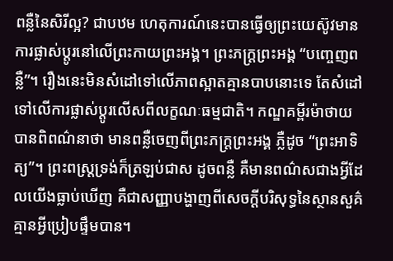ពន្លឺនៃសិរីល្អ? ជាបឋម ហេតុការណ៍នេះបានធ្វើឲ្យព្រះយេស៊ូវមានការផ្លាស់ប្តូរនៅលើព្រះកាយព្រះអង្គ។ ព្រះភក្ត្រព្រះអង្គ “បញ្ចេញពន្លឺ”។ រឿងនេះមិនសំដៅទៅលើភាពស្អាតគ្មានបាបនោះទេ តែសំដៅទៅលើការផ្លាស់ប្តូរលើសពីលក្ខណៈធម្មជាតិ។ កណ្ឌគម្ពីរម៉ាថាយ បានពិពណ៌នាថា មានពន្លឺចេញពីព្រះភក្ត្រព្រះអង្គ ភ្លឺដូច “ព្រះអាទិត្យ”។ ព្រះពស្ត្រទ្រង់ក៏ត្រឡប់ជាស ដូចពន្លឺ គឺមានពណ៌សជាងអ្វីដែលយើងធ្លាប់ឃើញ គឺជាសញ្ញាបង្ហាញពីសេចក្តីបរិសុទ្ធនៃស្ថានសួគ៌គ្មានអ្វីប្រៀបផ្ទឹមបាន។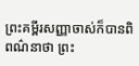ព្រះគម្ពីរសញ្ញាចាស់ក៏បានពិពណ៌នាថា ព្រះ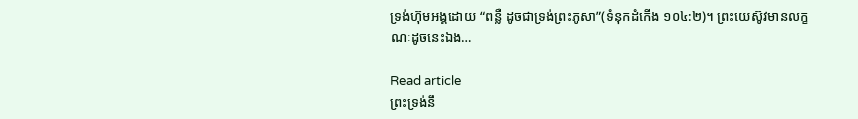ទ្រង់ហ៊ុមអង្គដោយ “ពន្លឺ ដូចជាទ្រង់ព្រះភូសា”(ទំនុកដំកើង ១០៤:២)។ ព្រះយេស៊ូវមានលក្ខណៈដូចនេះឯង…

Read article
ព្រះទ្រង់នឹ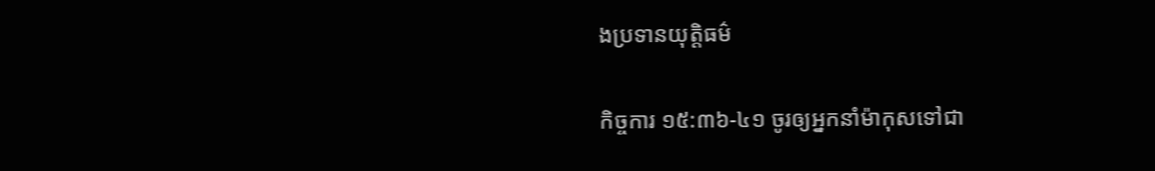ងប្រទានយុត្តិធម៌

កិច្ចការ ១៥:៣៦-៤១ ចូរឲ្យអ្នកនាំម៉ាកុសទៅជា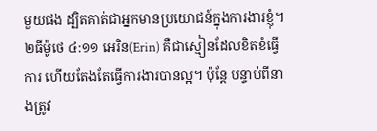មួយផង ដ្បិតគាត់ជាអ្នកមានប្រយោជន៍ក្នុងការងារខ្ញុំ។ ២ធីម៉ូថេ ៤:១១ អេរិន(Erin) គឺជាស្មៀនដែលខិតខំធ្វើការ ហើយតែងតែធ្វើការងារបានល្អ។ ប៉ុន្តែ បន្ទាប់ពីនាងត្រូវ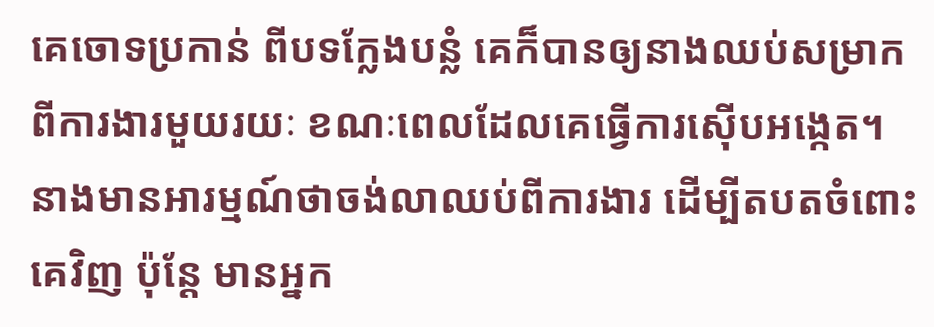គេចោទប្រកាន់ ពីបទក្លែងបន្លំ គេក៏បានឲ្យនាងឈប់សម្រាកពីការងារមួយរយៈ ខណៈពេលដែលគេធ្វើការស៊ើបអង្កេត។ នាងមានអារម្មណ៍ថាចង់លាឈប់ពីការងារ ដើម្បីតបតចំពោះគេវិញ ប៉ុន្តែ មានអ្នក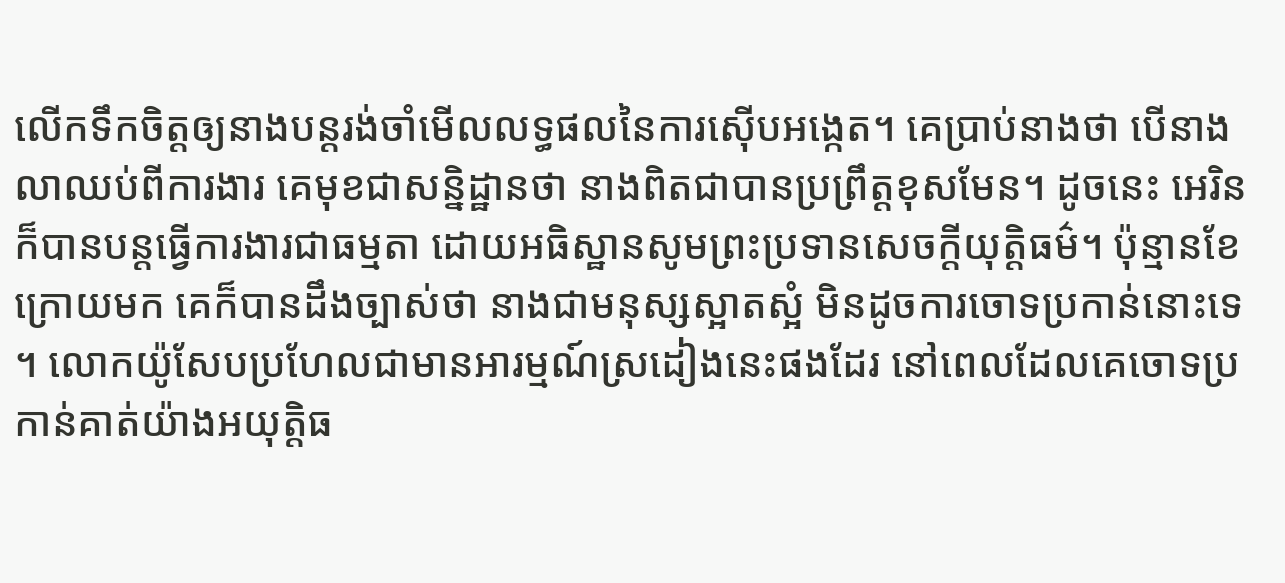លើកទឹកចិត្តឲ្យនាងបន្តរង់ចាំមើលលទ្ធផលនៃការស៊ើបអង្កេត។ គេប្រាប់នាងថា បើនាងលាឈប់ពីការងារ គេមុខជាសន្និដ្ឋានថា នាងពិតជាបានប្រព្រឹត្តខុសមែន។ ដូចនេះ អេរិនក៏បានបន្តធ្វើការងារជាធម្មតា ដោយអធិស្ឋានសូមព្រះប្រទានសេចក្តីយុត្តិធម៌។ ប៉ុន្មានខែក្រោយមក គេក៏បានដឹងច្បាស់ថា នាងជាមនុស្សស្អាតស្អំ មិនដូចការចោទប្រកាន់នោះទេ។ លោកយ៉ូសែបប្រហែលជាមានអារម្មណ៍ស្រដៀងនេះផងដែរ នៅពេលដែលគេចោទប្រកាន់គាត់យ៉ាងអយុត្តិធ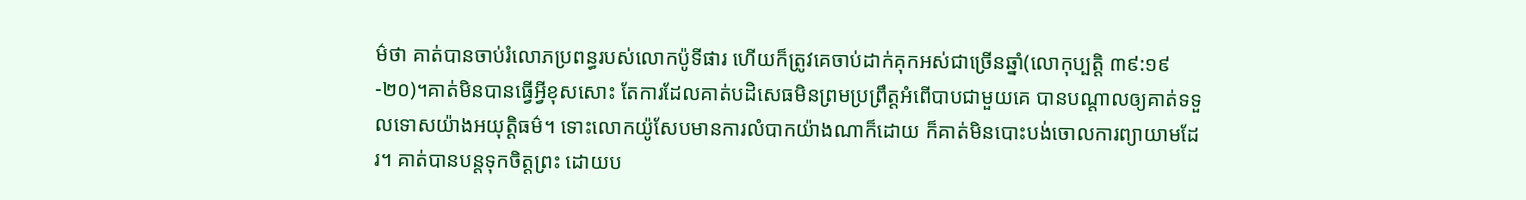ម៌ថា គាត់បានចាប់រំលោភប្រពន្ធរបស់លោកប៉ូទីផារ ហើយក៏ត្រូវគេចាប់ដាក់គុកអស់ជាច្រើនឆ្នាំ(លោកុប្បត្តិ ៣៩:១៩-២០)។គាត់មិនបានធ្វើអ្វីខុសសោះ តែការដែលគាត់បដិសេធមិនព្រមប្រព្រឹត្តអំពើបាបជាមួយគេ បានបណ្តាលឲ្យគាត់ទទួលទោសយ៉ាងអយុត្តិធម៌។ ទោះលោកយ៉ូសែបមានការលំបាកយ៉ាងណាក៏ដោយ ក៏គាត់មិនបោះបង់ចោលការព្យាយាមដែរ។ គាត់បានបន្តទុកចិត្តព្រះ ដោយប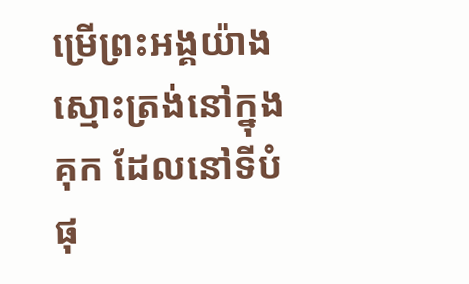ម្រើព្រះអង្គយ៉ាងស្មោះត្រង់នៅក្នុងគុក ដែលនៅទីបំផុ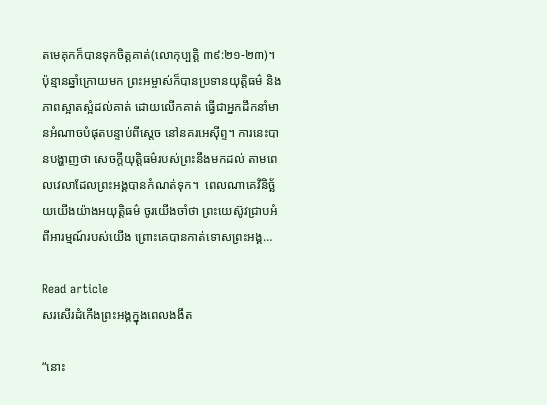តមេគុកក៏បានទុកចិត្តគាត់(លោកុប្បត្តិ ៣៩:២១-២៣)។ ប៉ុន្មានឆ្នាំក្រោយមក ព្រះអម្ចាស់ក៏បានប្រទានយុត្តិធម៌ និងភាពស្អាតស្អំដល់គាត់ ដោយលើកគាត់ ធ្វើជាអ្នកដឹកនាំមានអំណាចបំផុតបន្ទាប់ពីស្តេច នៅនគរអេស៊ីព្ទ។ ការនេះបានបង្ហាញថា សេចក្តីយុត្តិធម៌របស់ព្រះនឹងមកដល់ តាមពេលវេលាដែលព្រះអង្គបានកំណត់ទុក។  ពេលណាគេវិនិច្ឆ័យយើងយ៉ាងអយុត្តិធម៌ ចូរយើងចាំថា ព្រះយេស៊ូវជ្រាបអំពីអារម្មណ៍របស់យើង ព្រោះគេបានកាត់ទោសព្រះអង្គ…

Read article
សរសើរដំកើងព្រះអង្គក្នុងពេលងងឹត

“នោះ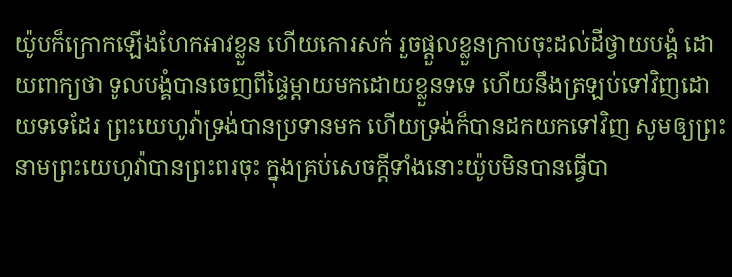យ៉ូបក៏ក្រោកឡើងហែកអាវខ្លួន ហើយកោរសក់ រួចផ្តួលខ្លួនក្រាបចុះដល់ដីថ្វាយបង្គំ ដោយពាក្យថា ទូលបង្គំបានចេញពីផ្ទៃម្តាយមកដោយខ្លួនទទេ ហើយនឹងត្រឡប់ទៅវិញដោយទទេដែរ ព្រះយេហូវ៉ាទ្រង់បានប្រទានមក ហើយទ្រង់ក៏បានដកយកទៅវិញ សូមឲ្យព្រះនាមព្រះយេហូវ៉ាបានព្រះពរចុះ ក្នុងគ្រប់សេចក្តីទាំងនោះយ៉ូបមិនបានធ្វើបា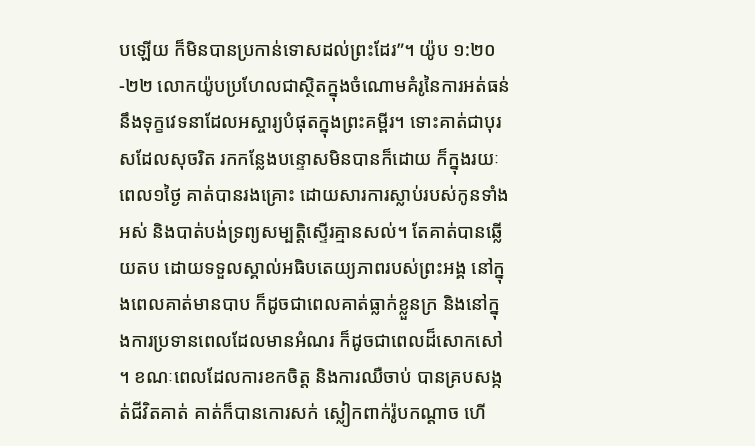បឡើយ ក៏មិនបានប្រកាន់ទោសដល់ព្រះដែរ”។ យ៉ូប ១:២០-២២ លោកយ៉ូបប្រហែលជាស្ថិតក្នុងចំណោមគំរូនៃការអត់ធន់ នឹងទុក្ខវេទនាដែលអស្ចារ្យបំផុតក្នុងព្រះគម្ពីរ។ ទោះគាត់ជាបុរសដែលសុចរិត រកកន្លែងបន្ទោសមិនបានក៏ដោយ ក៏ក្នុងរយៈពេល១ថ្ងៃ គាត់បានរងគ្រោះ ដោយសារការស្លាប់របស់កូនទាំងអស់ និងបាត់បង់ទ្រព្យសម្បត្តិស្ទើរគ្មានសល់។ តែគាត់បានឆ្លើយតប ដោយទទួលស្គាល់អធិបតេយ្យភាពរបស់ព្រះអង្គ នៅក្នុងពេលគាត់មានបាប ក៏ដូចជាពេលគាត់ធ្លាក់ខ្លួនក្រ និងនៅក្នុងការប្រទានពេលដែលមានអំណរ ក៏ដូចជាពេលដ៏សោកសៅ។ ខណៈពេលដែលការខកចិត្ត និងការឈឺចាប់ បានគ្របសង្កត់ជីវិតគាត់ គាត់ក៏បានកោរសក់ ស្លៀកពាក់រ៉ូបកណ្តាច ហើ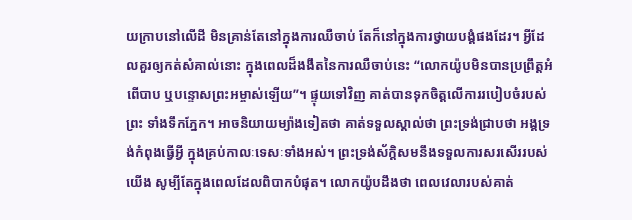យក្រាបនៅលើដី មិនគ្រាន់តែនៅក្នុងការឈឺចាប់ តែក៏នៅក្នុងការថ្វាយបង្គំផងដែរ។ អ្វីដែលគួរឲ្យកត់សំគាល់នោះ ក្នុងពេលដ៏ងងឹតនៃការឈឺចាប់នេះ “លោកយ៉ូបមិនបានប្រព្រឹត្តអំពើបាប ឬបន្ទោសព្រះអម្ចាស់ឡើយ”។ ផ្ទុយទៅវិញ គាត់បានទុកចិត្តលើការរបៀបចំរបស់ព្រះ ទាំងទឹកភ្នែក។ អាចនិយាយម្យ៉ាងទៀតថា គាត់ទទួលស្គាល់ថា ព្រះទ្រង់ជ្រាបថា អង្គទ្រង់កំពុងធ្វើអ្វី ក្នុងគ្រប់កាលៈទេសៈទាំងអស់។ ព្រះទ្រង់ស័ក្តិសមនឹងទទួលការសរសើររបស់យើង សូម្បីតែក្នុងពេលដែលពិបាកបំផុត។ លោកយ៉ូបដឹងថា ពេលវេលារបស់គាត់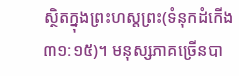ស្ថិតក្នុងព្រះហស្តព្រះ(ទំនុកដំកើង ៣១:១៥)។ មនុស្សភាគច្រើនបា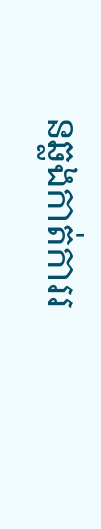នឆ្លងកាត់ការរ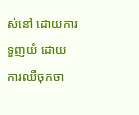ស់នៅ ដោយការទួញយំ ដោយការឈឺចុកចា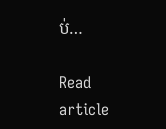ប់…

Read article